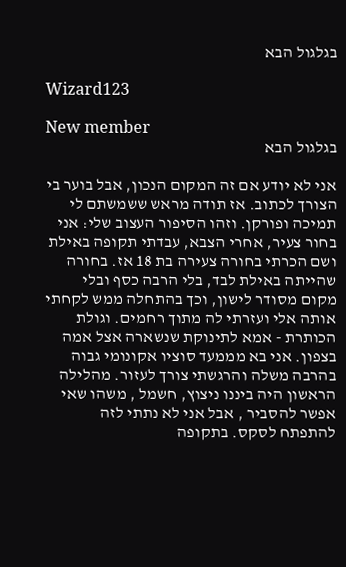בגלגול הבא

Wizard123

New member
בגלגול הבא

אני לא יודע אם זה המקום הנכון, אבל בוער בי הצורך לכתוב. אז תודה מראש ששמשתם לי תמיכה ופורקן. וזהו הסיפור העצוב שלי: אני בחור צעיר, אחרי הצבא, עבדתי תקופה באילת ושם הכרתי בחורה צעירה בת 18 אז. בחורה שהייתה באילת לבד, בלי הרבה כסף ובלי מקום מסודר לישון, וכך בהתחלה ממש לקחתי אותה אלי ועזרתי לה מתוך רחמים. וגולת הכותרת - אמא לתינוקת שנשארה אצל אמה בצפון. אני בא מממעד סוציו אקונומי גבוה בהרבה משלה והרגשתי צורך לעזור. מהלילה הראשון היה ביננו ניצוץ, חשמל , משהו שאי אפשר להסביר , אבל אני לא נתתי לזה להתפתח לסקס. בתקופה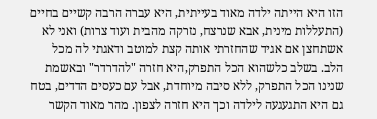הזו היא הייתה ילדה מאוד בעייתית, היא עברה הרבה קשיים בחיים (התעללות מינית, אבא שנרצח, נזרקה מהבית ועוד צרות) ואני לא אשתחצן אם אגיד שהחזרתי אותה קצת למוטב ודאגתי לה מכל הלב. בשלב כלשהוא הכל התפרק,היא חזרה "להדרדר" ובאשמת שנינו הכל התפרק, ללא סיבה מיוחדת, אבל עם כעסים הדדים, בטח גם היא התגעגעה לילדה וכך היא חזרה לצפון. מהר מאוד הקשר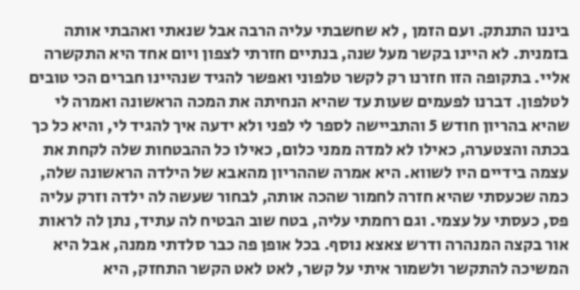ביננו התנתק. ועם הזמן , לא שחשבתי עליה הרבה אבל שנאתי ואהבתי אותה בזמנית. לא היינו בקשר מעל שנה, בנתיים חזרתי לצפון ויום אחד היא התקשרה אליי. בתקופה הזו חזרנו רק לקשר טלפוני ואפשר להגיד שנהיינו חברים הכי טובים לטלפון. דברנו לפעמים שעות עד שהיא הנחיתה את המכה הראשונה ואמרה לי שהיא בהריון חודש 5 והתביישה לספר לי לפני ולא ידעה איך להגיד לי, והיא כל כך בכתה והצטערה, כאילו לא למדה ממני כלום, כאילו כל ההבטחות שלה לקחת את עצמה בידיים היו לשווא. היא אמרה שההריון מהאבא של הילדה הראשונה שלה, כמה שכעסתי שהיא חזרה לחמור שהכה אותה, לבחור שעשה לה ילדה וזרק עליה פס, כעסתי על עצמי. וגם רחמתי עליה, בטח שוב הבטיח לה עתיד, נתן לה לראות אור בקצה המנהרה ודרש צאצא נוסף. בכל אופן פה כבר סלדתי ממנה, אבל היא המשיכה להתקשר ולשמור איתי על קשר, לאט לאט הקשר התחזק, היא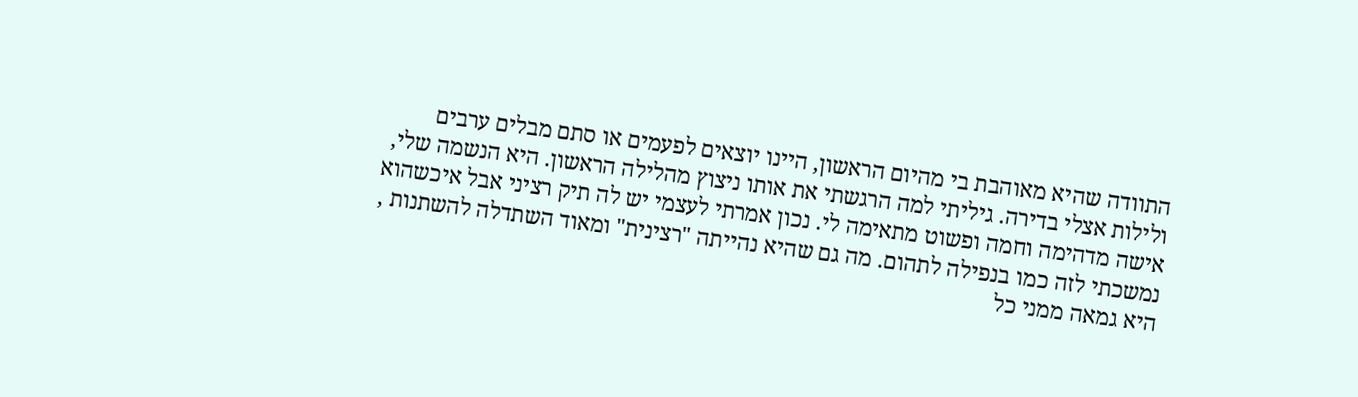התוודה שהיא מאוהבת בי מהיום הראשון, היינו יוצאים לפעמים או סתם מבלים ערבים ולילות אצלי בדירה. גיליתי למה הרגשתי את אותו ניצוץ מהלילה הראשון. היא הנשמה שלי, אישה מדהימה וחמה ופשוט מתאימה לי. נכון אמרתי לעצמי יש לה תיק רציני אבל איכשהוא נמשכתי לזה כמו בנפילה לתהום. מה גם שהיא נהייתה "רצינית" ומאוד השתדלה להשתנות , היא גמאה ממני כל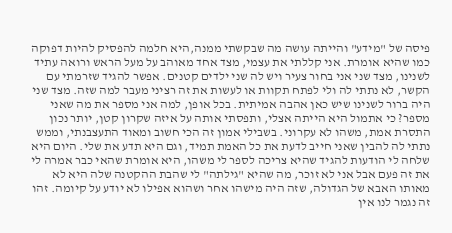פיסה של "מידע" והייתה עושה מה שבקשתי ממנה,היא חלמה להפסיק להיות דפוקה כמו שהיא אומרת. אני קללתי את עצמי, מצד אחד מאוהב על מעל הראש ורואה עתיד לשנינו, מצד שני אני בחור צעיר ויש לה שני ילדים קטנים. אפשר להגיד שזרמתי עם הקשר, לא נתתי לה ולי לפתח תקוות או לעשות את זה רציני מעבר למה שזה. מצד שני היה ברור לשנינו שיש כאן אהבה אמיתית. בכל אופן, למה אני מספר את מה שאני מספר? כי אתמול היא הייתה אצלי, ותפסתי אותה על איזה שקרון קטן, יותר נכון התסרת אמת, משהו לא עקרוני. בשבילי אמון זה הכי חשוב ומאוד התעצבנתי, וממש נתתי לה להבין שאני חייב לדעת את כל האמת תמיד, וגם היא תדע את שלי. היום היא שלחה לי הודעות להגיד שהיא צריכה לספר לי משהו, היא אומרת שהאי כבר אמרה לי את זה פעם אבל אני לא זוכר, מה שהיא "גילתה" לי שהבת ההקטנה שלה היא לא מאותו האבא של הגדולה, שזה היה מישהו אחר ושהוא אפילו לא יודע על קיומה. זהו זה נגמר לנו אין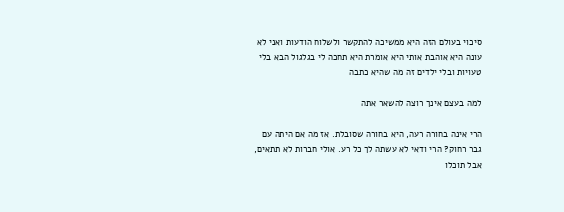סיכוי בעולם הזה היא ממשיכה להתקשר ולשלוח הודעות ואני לא עונה היא אוהבת אותי היא אומרת היא תחכה לי בגלגול הבא בלי טעויות ובלי ילדים זה מה שהיא כתבה

למה בעצם אינך רוצה להשאר אתה

הרי אינה בחורה רעה, היא בחורה שסובלת. אז מה אם היתה עם גבר רחוק? הרי ודאי לא עשתה לך כל רע. אולי חברות לא תתאים, אבל תוכלו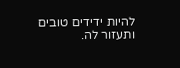להיות ידידים טובים ותעזור לה.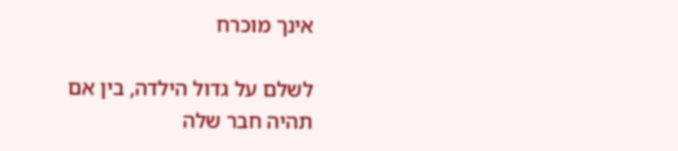אינך מוכרח

לשלם על גדול הילדה, בין אם תהיה חבר שלה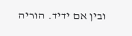ובין אם ידיד. הוריה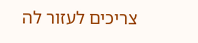צריכים לעזור לה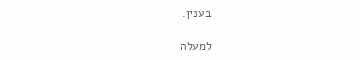בענין.

למעלה